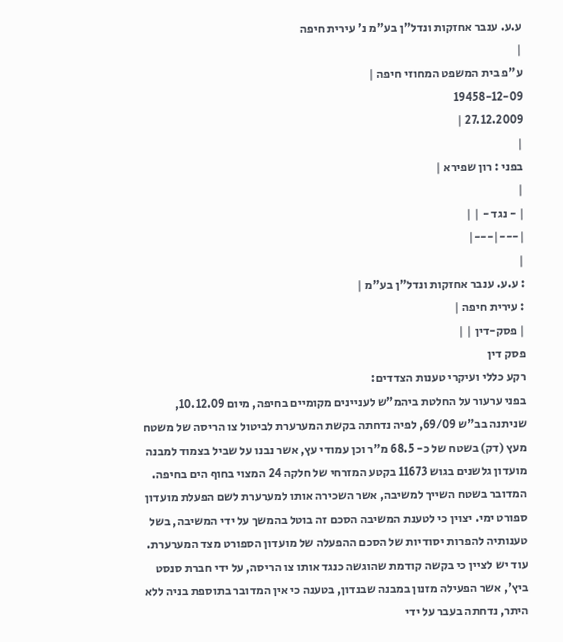ע.ע. ענבר אחזקות ונדל"ן בע"מ נ' עירית חיפה
|
ע"פ בית המשפט המחוזי חיפה |
19458-12-09
27.12.2009 |
|
בפני : רון שפירא |
|
| - נגד - | |
|---|---|
|
: ע.ע. ענבר אחזקות ונדל"ן בע"מ |
: עירית חיפה |
| פסק-דין | |
פסק דין
רקע כללי ועיקרי טענות הצדדים:
בפני ערעור על החלטת ביהמ"ש לעניינים מקומיים בחיפה, מיום 10.12.09, שניתנה בב"ש 69/09, לפיה נדחתה בקשת המערערת לביטול צו הריסה של משטח מעץ (דק) בשטח של כ- 68.5 מ"ר וכן עמודי עץ, אשר נבנו על שביל בצמוד למבנה מועדון גלשנים בגוש 11673 בקטע המזרחי של חלקה 24 המצוי בחוף הים בחיפה. המדובר בשטח השייך למשיבה, אשר השכירה אותו למערערת לשם הפעלת מועדון ספורט ימי. יצוין כי לטענת המשיבה הסכם זה בוטל בהמשך על ידי המשיבה, בשל טענותיה להפרות יסודיות של הסכם ההפעלה של מועדון הספורט מצד המערערת.
עוד יש לציין כי בקשה קודמת שהוגשה כנגד אותו צו הריסה, על ידי חברת סנסט ביץ', אשר הפעילה מזנון במבנה שבנדון, בטענה כי אין המדובר בתוספת בניה ללא היתר, נדחתה בעבר על ידי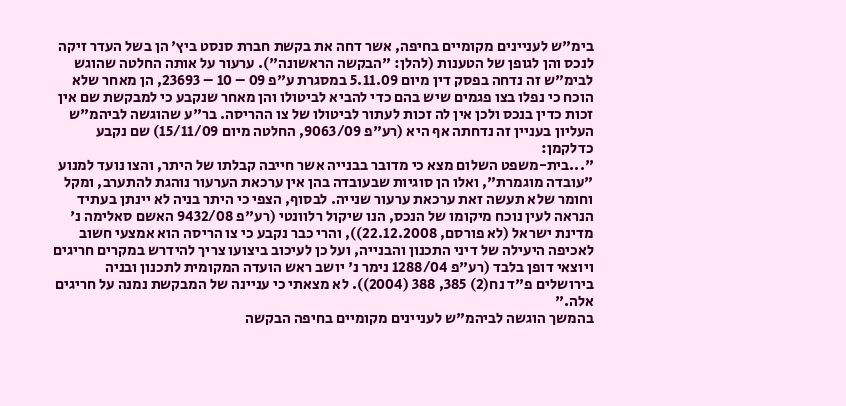בימ"ש לעניינים מקומיים בחיפה, אשר דחה את בקשת חברת סנסט ביץ' הן בשל העדר זיקה לנכס והן לגופן של הטענות (להלן: "הבקשה הראשונה"). ערעור על אותה החלטה שהוגש לבימ"ש זה נדחה בפסק דין מיום 5.11.09 במסגרת ע"פ 09 – 10 – 23693, הן מאחר שלא הוכח כי נפלו בצו פגמים שיש בהם כדי להביא לביטולו והן מאחר שנקבע כי למבקשת שם אין זכות כדין בנכס ולכן אין לה זכות לעתור לביטולו של צו ההריסה. בר"ע שהוגשה לביהמ"ש העליון בעניין זה נדחתה אף היא (רע"פ 9063/09, החלטה מיום 15/11/09) שם נקבע כדלקמן:
"...בית-משפט השלום מצא כי מדובר בבנייה אשר חייבה קבלתו של היתר, והצו נועד למנוע "עובדה מוגמרת", ואלו הן סוגיות שבעובדה בהן אין ערכאת הערעור נוהגת להתערב, ומקל וחומר שלא תעשה זאת ערכאת ערעור שנייה. לבסוף, הצפי כי היתר בניה לא יינתן בעתיד הנראה לעין נוכח מיקומו של הנכס, הנו שיקול רלוונטי (רע"פ 9432/08 האשם סאלימה נ' מדינת ישראל (לא פורסם, 22.12.2008)), והרי כבר נקבע כי צו הריסה הוא אמצעי חשוב לאכיפה היעילה של דיני התכנון והבנייה, ועל כן לעיכוב ביצועו צריך להידרש במקרים חריגים ויוצאי דופן בלבד (רע"פ 1288/04 נימר נ' יושב ראש הועדה המקומית לתכנון ובניה בירושלים פ"ד נח(2) 385, 388 (2004)). לא מצאתי כי עניינה של המבקשת נמנה על חריגים אלה."
בהמשך הוגשה לביהמ"ש לעניינים מקומיים בחיפה הבקשה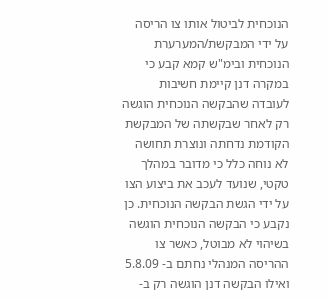הנוכחית לביטול אותו צו הריסה על ידי המבקשת/המערערת הנוכחית ובימ"ש קמא קבע כי במקרה דנן קיימת חשיבות לעובדה שהבקשה הנוכחית הוגשה רק לאחר שבקשתה של המבקשת הקודמת נדחתה ונוצרת תחושה לא נוחה כלל כי מדובר במהלך טקטי, שנועד לעכב את ביצוע הצו על ידי הגשת הבקשה הנוכחית. כן נקבע כי הבקשה הנוכחית הוגשה בשיהוי לא מבוטל, כאשר צו ההריסה המנהלי נחתם ב- 5.8.09 ואילו הבקשה דנן הוגשה רק ב-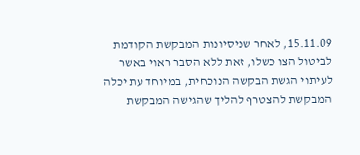15.11.09, לאחר שניסיונות המבקשת הקודמת לביטול הצו כשלו, זאת ללא הסבר ראוי באשר לעיתוי הגשת הבקשה הנוכחית, במיוחד עת יכלה המבקשת להצטרף להליך שהגישה המבקשת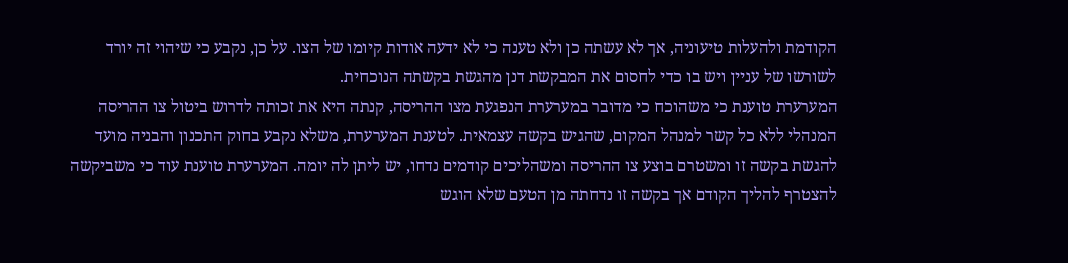הקודמת ולהעלות טיעוניה, אך לא עשתה כן ולא טענה כי לא ידעה אודות קיומו של הצו. על כן, נקבע כי שיהוי זה יורד לשורשו של עניין ויש בו כדי לחסום את המבקשת דנן מהגשת בקשתה הנוכחית.
המערערת טוענת כי משהוכח כי מדובר במערערת הנפגעת מצו ההריסה, קנתה היא את זכותה לדרוש ביטול צו ההריסה המנהלי ללא כל קשר למנהל המקום, שהגיש בקשה עצמאית. לטענת המערערת, משלא נקבע בחוק התכנון והבניה מועד להגשת בקשה זו ומשטרם בוצע צו ההריסה ומשהליכים קודמים נדחו, יש ליתן לה יומה. המערערת טוענת עוד כי משביקשה להצטרף להליך הקודם אך בקשה זו נדחתה מן הטעם שלא הוגש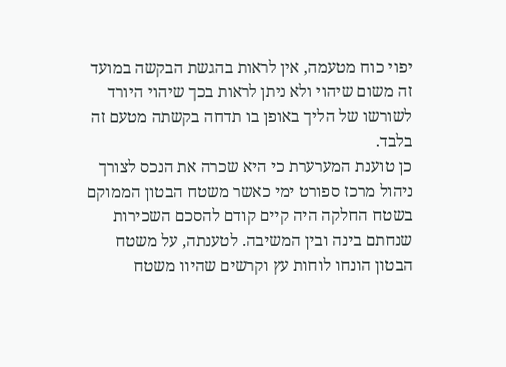יפוי כוח מטעמה, אין לראות בהגשת הבקשה במועד זה משום שיהוי ולא ניתן לראות בכך שיהוי היורד לשורשו של הליך באופן בו תדחה בקשתה מטעם זה בלבד.
כן טוענת המערערת כי היא שכרה את הנכס לצורך ניהול מרכז ספורט ימי כאשר משטח הבטון הממוקם בשטח החלקה היה קיים קודם להסכם השכירות שנחתם בינה ובין המשיבה. לטענתה, על משטח הבטון הונחו לוחות עץ וקרשים שהיוו משטח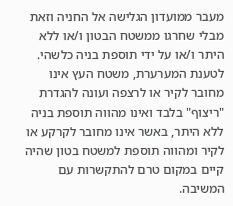מעבר ממועדון הגלישה אל החניה וזאת מבלי שחרגו ממשטח הבטון ו/או ללא היתר ו/או על ידי תוספת בניה כלשהי. לטענת המערערת, משטח העץ אינו מחובר לקיר או לרצפה ועונה להגדרת "ריצוף" בלבד ואינו מהווה תוספת בניה ללא היתר, באשר אינו מחובר לקרקע או לקיר ומהווה תוספת למשטח בטון שהיה קיים במקום טרם להתקשרות עם המשיבה.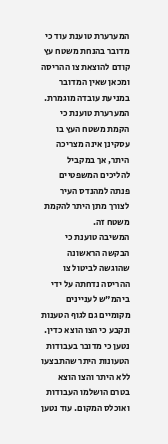המערערת טוענת עוד כי מדובר בהנחת משטח עץ קודם להוצאת צו ההריסה ומכאן שאין המדובר במניעת עובדה מוגמרת.
המערערת טוענת כי הקמת משטח העץ בו עסקינן אינה מצריכה היתר, אך במקביל להליכים המשפטיים פנתה למהנדס העיר לצורך מתן היתר להקמת משטח זה.
המשיבה טוענת כי הבקשה הראשונה שהוגשה לביטול צו ההריסה נדחתה על ידי ביהמ"ש לעניינים מקומיים גם לגוף הטענות ונקבע כי הצו הוצא כדין. נטען כי מדובר בעבודות הטעונות היתר שהתבצעו ללא היתר והצו הוצא בטרם הושלמו העבודות ואוכלס המקום. עוד נטען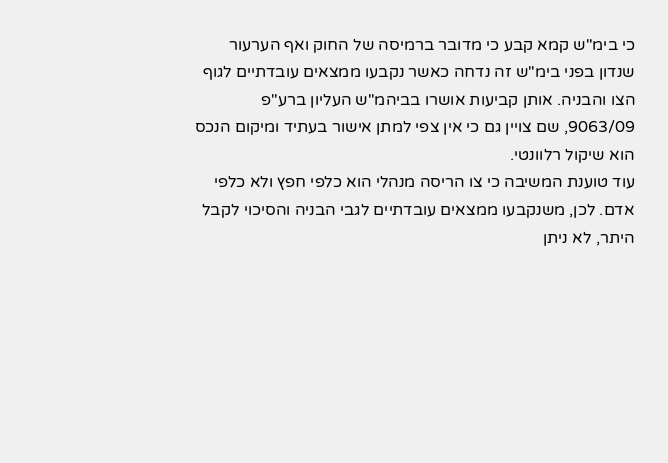כי בימ"ש קמא קבע כי מדובר ברמיסה של החוק ואף הערעור שנדון בפני בימ"ש זה נדחה כאשר נקבעו ממצאים עובדתיים לגוף הצו והבניה. אותן קביעות אושרו בביהמ"ש העליון ברע"פ 9063/09, שם צויין גם כי אין צפי למתן אישור בעתיד ומיקום הנכס הוא שיקול רלוונטי.
עוד טוענת המשיבה כי צו הריסה מנהלי הוא כלפי חפץ ולא כלפי אדם. לכן, משנקבעו ממצאים עובדתיים לגבי הבניה והסיכוי לקבל היתר, לא ניתן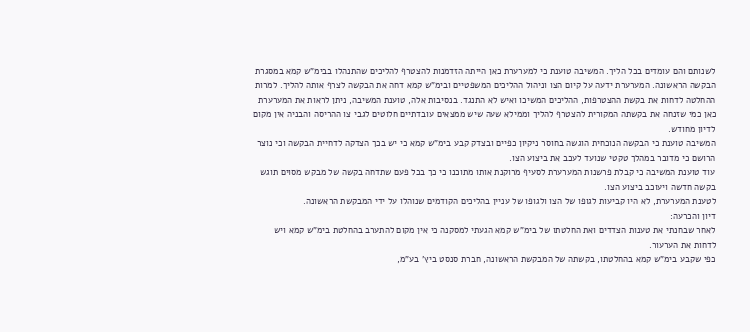לשנותם והם עומדים בכל הליך. המשיבה טוענת כי למערערת כאן הייתה הזדמנות להצטרף להליכים שהתנהלו בבימ"ש קמא במסגרת הבקשה הראשונה. המערערת ידעה על קיום הצו וניהול ההליכים המשפטיים ובימ"ש קמא דחה את הבקשה לצרף אותה להליך. למרות ההחלטה לדחות את בקשת ההצטרפות, ההליכים המשיכו ואיש לא התנגד. בנסיבות אלה, טוענת המשיבה, ניתן לראות את המערערת כאן כמי שזנחה את בקשתה המקורית להצטרף להליך וממילא שעה שיש ממצאים עובדתיים חלוטים לגבי צו ההריסה והבניה אין מקום לדיון מחודש.
המשיבה טוענת כי הבקשה הנוכחית הוגשה בחוסר ניקיון כפיים ובצדק קבע בימ"ש קמא כי יש בכך הצדקה לדחיית הבקשה וכי נוצר הרושם כי מדובר במהלך טקטי שנועד לעכב את ביצוע הצו.
עוד טוענת המשיבה כי קבלת פרשנות המערערת לסעיף מרוקנת אותו מתוכנו כי כך בכל פעם שתדחה בקשה של מבקש מסוים תוגש בקשה חדשה ויעוכב ביצוע הצו.
לטענת המערערת, לא היו קביעות לגופו של הצו ולגופו של עניין בהליכים הקודמים שנוהלו על ידי המבקשת הראשונה.
דיון והכרעה:
לאחר שבחנתי את טענות הצדדים ואת החלטתו של בימ"ש קמא הגעתי למסקנה כי אין מקום להתערב בהחלטת בימ"ש קמא ויש לדחות את הערעור.
כפי שקבע בימ"ש קמא בהחלטתו, בקשתה של המבקשת הראשונה, חברת סנסט ביץ' בע"מ,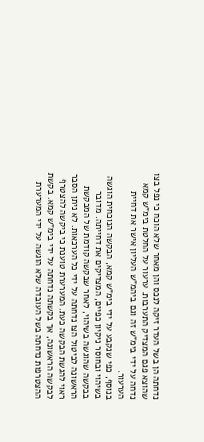נדחתה הן בשל העדר זיקה לנכס והן מאחר שלא הוכח כי נפל בצו שהוצא פגם המצדיק התערבות. ערעור על החלטת בימ"ש קמא נדחה על ידי בימ"ש זה וגם ביהמ"ש העליון אישר את דחיית הערעור.
בנוסף, כפי שנקבע על ידי בימ"ש קמא, הבקשה הנוכחית הוגשה בשיהוי ובחוסר ניקיון כפיים, המצדיקים את דחייתה. מדובר בבקשה שהוגשה בשיהוי, לאחר שבקשה קודמת של המבקשת הראשונה לביטול הצו נדחתה על ידי כל הערכאות. לא ניתן הסבר ראוי להגשת הבקשה כעת. המערערת טוענת כי ביקשה להצטרף לבקשה הראשונה, אך בקשתה נדחתה על ידי בימ"ש קמא. בקשת ההצטרפות נדחתה בשל העובדה שלא הוגשה על ידי המערערת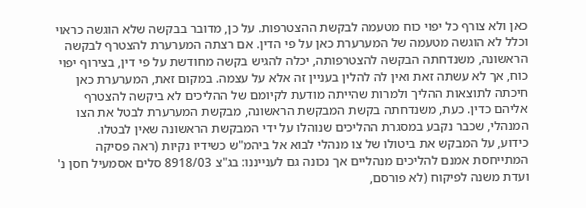כאן ולא צורף כל יפוי כוח מטעמה לבקשת ההצטרפות. על כן, מדובר בבקשה שלא הוגשה כראוי וכלל לא הוגשה מטעמה של המערערת כאן על פי הדין. אם רצתה המערערת להצטרף לבקשה הראשונה, משנדחתה הבקשה להצטרפותה, יכלה להגיש בקשה מחודשת על פי דין, בצירוף יפוי כוח, אך לא עשתה זאת ואין לה להלין בעניין זה אלא על עצמה. במקום זאת, המערערת כאן חיכתה לתוצאות ההליך ולמרות שהייתה מודעת לקיומם של ההליכים לא ביקשה להצטרף אליהם כדין. כעת, משנדחתה בקשת המבקשת הראשונה, מבקשת המערערת לבטל את הצו המנהלי, שכבר נקבע במסגרת ההליכים שנוהלו על ידי המבקשת הראשונה שאין לבטלו.
כידוע, על המבקש את ביטולו של צו מנהלי לבוא אל ביהמ"ש כשידיו נקיות (ראה פסיקה המתייחסת אמנם להליכים מנהליים אך נכונה גם לענייננו: בג"צ 8918/03 סלים אסמעיל חסן נ' ועדת משנה לפיקוח (לא פורסם,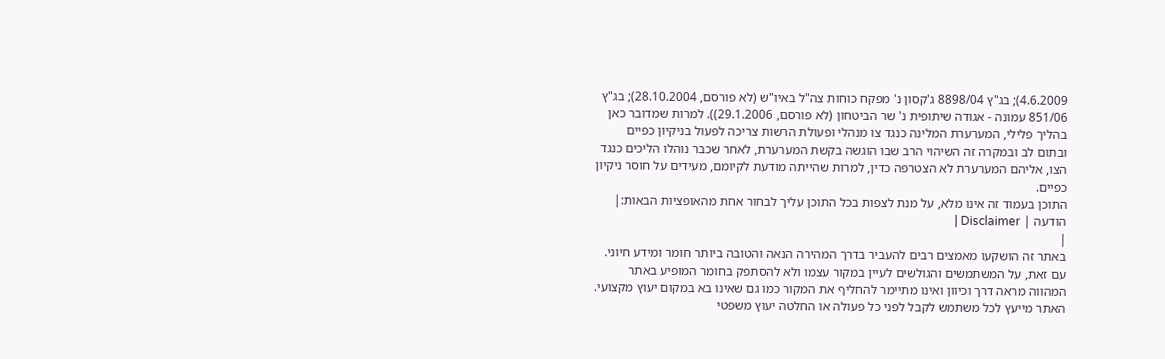4.6.2009); בג"ץ 8898/04 ג'קסון נ' מפקח כוחות צה"ל באיו"ש (לא פורסם, 28.10.2004); בג"ץ 851/06 עמונה - אגודה שיתופית נ' שר הביטחון (לא פורסם, 29.1.2006)). למרות שמדובר כאן בהליך פלילי, המערערת המלינה כנגד צו מנהלי ופעולת הרשות צריכה לפעול בניקיון כפיים ובתום לב ובמקרה זה השיהוי הרב שבו הוגשה בקשת המערערת, לאחר שכבר נוהלו הליכים כנגד הצו, אליהם המערערת לא הצטרפה כדין, למרות שהייתה מודעת לקיומם, מעידים על חוסר ניקיון כפיים.
התוכן בעמוד זה אינו מלא, על מנת לצפות בכל התוכן עליך לבחור אחת מהאופציות הבאות:| הודעה | Disclaimer |
|
באתר זה הושקעו מאמצים רבים להעביר בדרך המהירה הנאה והטובה ביותר חומר ומידע חיוני. עם זאת, על המשתמשים והגולשים לעיין במקור עצמו ולא להסתפק בחומר המופיע באתר המהווה מראה דרך וכיוון ואינו מתיימר להחליף את המקור כמו גם שאינו בא במקום יעוץ מקצועי. האתר מייעץ לכל משתמש לקבל לפני כל פעולה או החלטה יעוץ משפטי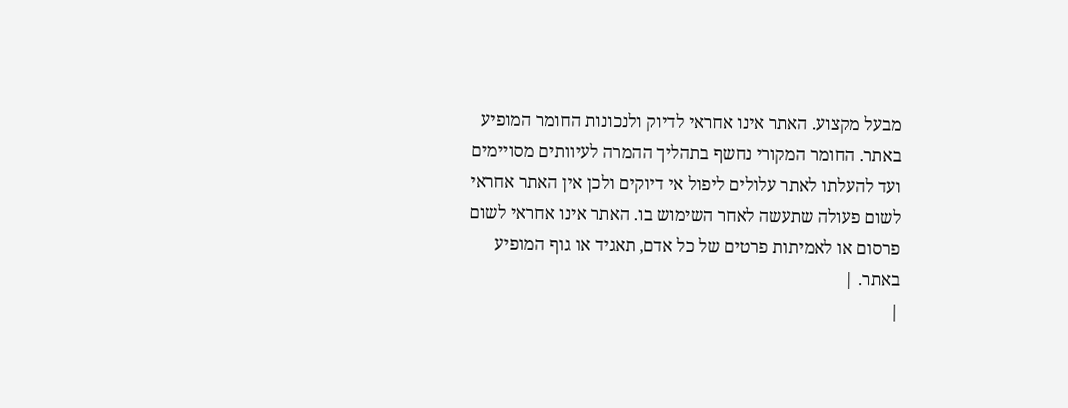מבעל מקצוע. האתר אינו אחראי לדיוק ולנכונות החומר המופיע באתר. החומר המקורי נחשף בתהליך ההמרה לעיוותים מסויימים ועד להעלתו לאתר עלולים ליפול אי דיוקים ולכן אין האתר אחראי לשום פעולה שתעשה לאחר השימוש בו. האתר אינו אחראי לשום פרסום או לאמיתות פרטים של כל אדם, תאגיד או גוף המופיע באתר. |
|